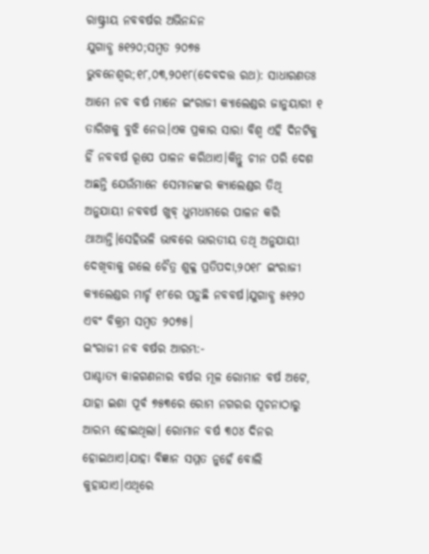ରାଷ୍ଟ୍ରୀୟ ନବବର୍ଷର ଅଭିନନ୍ଦନ
ଯୁଗାବ୍ଧ ୫୧୨୦;ସମ୍ବତ ୨୦୭୫
ଭୁବନେଶ୍ୱର;୧୮,୦୩,୨୦୧୮(ଦେବଦତ୍ତ ରଥ): ସାଧାରଣତଃ ଆମେ ନବ ବର୍ଷ ମାନେ ଇଂରାଜୀ କ୍ୟାଲେଣ୍ଡର ଜାନୁୟାରୀ ୧ ତାରିଖକୁ ବୁଝି ନେଉ।ଏକ ପ୍ରକାର ସାରା ବିଶ୍ୱ ଏହି ଦିନଟିକୁ ହିଁ ନବବର୍ଷ ରୂପେ ପାଳନ କରିଥାଏ।କିନ୍ତୁ ଚୀନ ପରି ଦେଶ ଅଛନ୍ତି ଯେଉଁମାନେ ସେମାନଙ୍କର କ୍ୟାଲେଣ୍ଡର ତିଥି ଅନୁଯାୟୀ ନବବର୍ଷ ଖୁବ୍ ଧୁମଧାମରେ ପାଳନ କରି ଥାଆନ୍ତି।ସେହିଭଳି ଭାବରେ ଭାରତୀୟ ତଥି ଅନୁଯାୟୀ ଦେଖିବାକୁ ଗଲେ ଚୈତ୍ର ଶୁକ୍ଳ ପ୍ରତିପଦା,୨୦୧୮ ଇଂରାଜୀ କ୍ୟାଲେଣ୍ଡର ମାର୍ଚ୍ଚ ୧୮ରେ ପଡ଼ୁଛି ନବବର୍ଷ।ଯୁଗାବ୍ଧ ୫୧୨୦ ଏବଂ ବିକ୍ରମ ସମ୍ବତ ୨୦୭୫।
ଇଂରାଜୀ ନବ ବର୍ଷର ଆରମ୍ଭ:-
ପାଶ୍ଚାତ୍ୟ କାଳଗଣନାର ବର୍ଷର ମୂଳ ରୋମାନ ବର୍ଷ ଅଟେ, ଯାହା ଇଶା ପୂର୍ବ ୭୫୩ରେ ରୋମ ନଗରର ସୂଚନାଠାରୁ ଆରମ୍ଭ ହୋଇଥିଲା। ରୋମାନ ବର୍ଷ ୩୦୪ ଦିନର ହୋଇଥାଏ।ଯାହା ବିଜ୍ଞାନ ସମ୍ମତ ନୁହେଁ ବୋଲି କୁହାଯାଏ।ଏଥିରେ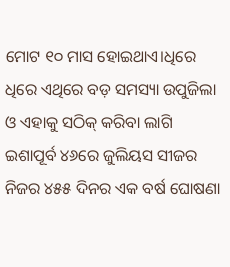ମୋଟ ୧୦ ମାସ ହୋଇଥାଏ।ଧିରେ ଧିରେ ଏଥିରେ ବଡ଼ ସମସ୍ୟା ଉପୁଜିଲା ଓ ଏହାକୁ ସଠିକ୍ କରିବା ଲାଗି ଇଶାପୂର୍ବ ୪୬ରେ ଜୁଲିୟସ ସୀଜର ନିଜର ୪୫୫ ଦିନର ଏକ ବର୍ଷ ଘୋଷଣା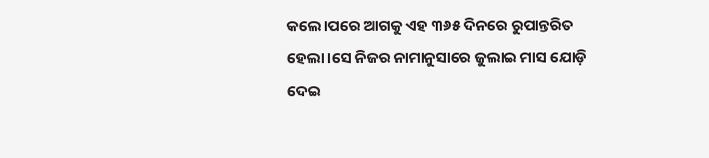କଲେ।ପରେ ଆଗକୁ ଏହ ୩୬୫ ଦିନରେ ରୁପାନ୍ତରିତ ହେଲା।ସେ ନିଜର ନାମାନୁସାରେ ଜୁଲାଇ ମାସ ଯୋଡ଼ି ଦେଇ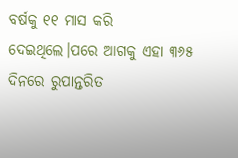ବର୍ଷକୁ ୧୧ ମାସ କରି ଦେଇଥିଲେ।ପରେ ଆଗକୁ ଏହା ୩୬୫ ଦିନରେ ରୁପାନ୍ତରିତ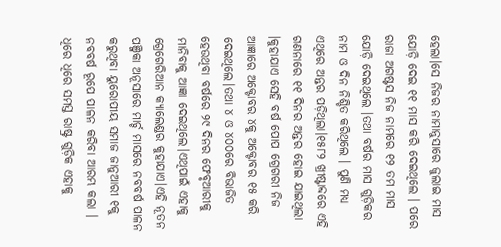ହେଲା।ସେ ନିଜର ନାମାନୁସାରେ ଜୁଲାଇ ମାସ ଯୋଡ଼ି ଦେଇ ୧୧ ମାସ କରି ଦେଇଥିଲେ । ପରେ ରାଜା ଅଗଷ୍ଟସ ନିଜ ନାମରେ ୧୨ ତମ ମାସ ଯୋଡ଼ି ଦେଇଥିଲେ ।ତଥା ବର୍ଷର ମାସ ଗୁଡ଼ିକର ନାମ ଓ ଦିନ ନିଶ୍ଚିତ କରିଥିଲେ । ପୁଣି ମଧ୍ୟ ଏଥିରେ ଅନ୍ତର ପଡ଼ିଥିଲା।୧୫୮୨ ଖ୍ରୀଷ୍ଟାବ୍ଦରେ ଏହି ଗଣନାରେ ୧୧ ଦିନର ଅନ୍ତର ହୋଇ ଯାଇଥିଲା ।କୁହାଯାଏ ସେହି ବର୍ଷ ପୋପ ଗ୍ରେଗରୀ ନିଜ ଆଜ୍ଞାରେ ଅକ୍ଟୋବର ୪କୁ ଅକ୍ଟୋବର ୧୫ କରି ଦେଇଥିଲେ।ତଥା ୪ ଓ ୪୦୦ରେ ବିଭାଜିତ ହେଉଥିବା ବର୍ଷରେ ୨୯ ଦିନର ଫେବୃଆରୀକୁ ମାନିବାକୁ ଆଜ୍ଞା ଦେଇଥିଲେ।ଏଥିପାଇଁ ଏହାକୁ ଗ୍ରେଗେରିଆନ କ୍ୟାଲେଣ୍ଡର କୁହାଯାଏ।ଏହି ନୂତନ ପଞ୍ଜିକା ଅନୂସାରେ ମାର୍ଚ୍ଚ ମାସରେ ନବବର୍ଷ ପାଳନ କରୁଥିବା ୟୁରୋପୀୟ ସମାଜ ଜାନୁଆରୀ ୧କୁ ନବବର୍ଷ ରୂପେ ପାଳନ କରିବା ଆରମ୍ଭ କଲା । ଧିରେ ଧିରେ ସମସ୍ତ ରାଷ୍ଟ୍ର ଗୁଡ଼ିକ ଏହାକୁ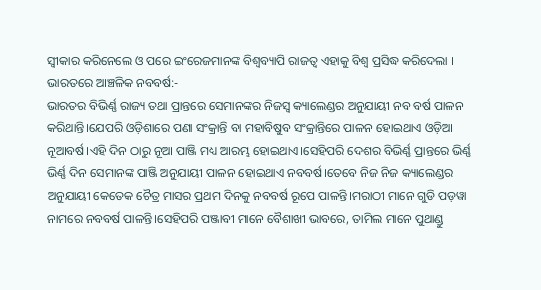ସ୍ବୀକାର କରିନେଲେ ଓ ପରେ ଇଂରେଜମାନଙ୍କ ବିଶ୍ବବ୍ୟାପି ରାଜତ୍ବ ଏହାକୁ ବିଶ୍ବ ପ୍ରସିଦ୍ଧ କରିଦେଲା ।
ଭାରତରେ ଆଞ୍ଚଳିକ ନବବର୍ଷ:-
ଭାରତର ବିଭିର୍ଣ୍ଣ ରାଜ୍ୟ ତଥା ପ୍ରାନ୍ତରେ ସେମାନଙ୍କର ନିଜସ୍ୱ କ୍ୟାଲେଣ୍ଡର ଅନୁଯାୟୀ ନବ ବର୍ଷ ପାଳନ କରିଥାନ୍ତି।ଯେପରି ଓଡ଼ିଶାରେ ପଣା ସଂକ୍ରାନ୍ତି ବା ମହାବିଷୁବ ସଂକ୍ରାନ୍ତିରେ ପାଳନ ହୋଇଥାଏ ଓଡ଼ିଆ ନୂଆବର୍ଷ।ଏହି ଦିନ ଠାରୁ ନୂଆ ପାଞ୍ଜି ମଧ୍ୟ ଆରମ୍ଭ ହୋଇଥାଏ।ସେହିପରି ଦେଶର ବିଭିର୍ଣ୍ଣ ପ୍ରାନ୍ତରେ ଭିର୍ଣ୍ଣ ଭିର୍ଣ୍ଣ ଦିନ ସେମାନଙ୍କ ପାଞ୍ଜି ଅନୁଯାୟୀ ପାଳନ ହୋଇଥାଏ ନବବର୍ଷ।ତେବେ ନିଜ ନିଜ କ୍ୟାଲେଣ୍ଡର ଅନୁଯାୟୀ କେତେକ ଚୈତ୍ର ମାସର ପ୍ରଥମ ଦିନକୁ ନବବର୍ଷ ରୂପେ ପାଳନ୍ତି।ମରାଠୀ ମାନେ ଗୁଡି ପଡ଼ୱା ନାମରେ ନବବର୍ଷ ପାଳନ୍ତି।ସେହିପରି ପଞ୍ଜାବୀ ମାନେ ବୈଶାଖୀ ଭାବରେ, ତାମିଲ ମାନେ ପୁଥାଣ୍ଡୁ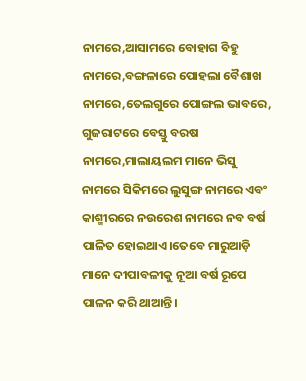ନାମରେ,ଆସାମରେ ବୋହାଗ ବିହୁ ନାମରେ,ବଙ୍ଗଳାରେ ପୋହଲା ବୈଶାଖ ନାମରେ,ତେଲଗୁରେ ପୋଙ୍ଗଲ ଭାବରେ, ଗୁଜରାଟରେ ବେସ୍ତୁ ବରଷ ନାମରେ,ମାଲାୟଲମ ମାନେ ଭିସୁ ନାମରେ ସିକିମରେ ଲୁସୁଙ୍ଗ ନାମରେ ଏବଂ କାଶ୍ମୀରରେ ନଉରେଶ ନାମରେ ନବ ବର୍ଷ ପାଳିତ ହୋଇଥାଏ।ତେବେ ମାରୁଆଡ଼ି ମାନେ ଦୀପାବଳୀକୁ ନୂଆ ବର୍ଷ ରୂପେ ପାଳନ କରି ଥାଆନ୍ତି।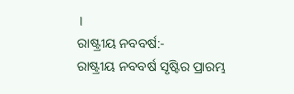।
ରାଷ୍ଟ୍ରୀୟ ନବବର୍ଷ:-
ରାଷ୍ଟ୍ରୀୟ ନବବର୍ଷ ସୃଷ୍ଟିର ପ୍ରାରମ୍ଭ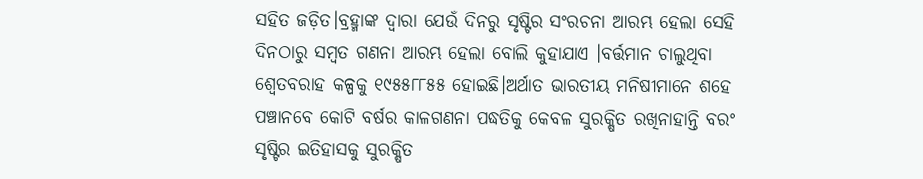ସହିତ ଜଡ଼ିତ।ବ୍ରହ୍ମାଙ୍କ ଦ୍ବାରା ଯେଉଁ ଦିନରୁ ସୃଷ୍ଟିର ସଂରଚନା ଆରମ୍ଭ ହେଲା ସେହି ଦିନଠାରୁ ସମ୍ବତ ଗଣନା ଆରମ୍ଭ ହେଲା ବୋଲି କୁହାଯାଏ ।ବର୍ତ୍ତମାନ ଚାଲୁଥିବା ଶ୍ବେତବରାହ କଳ୍ପକୁ ୧୯୫୫୮୮୫୫ ହୋଇଛି।ଅର୍ଥାତ ଭାରତୀୟ ମନିଷୀମାନେ ଶହେ ପଞ୍ଚାନବେ କୋଟି ବର୍ଷର କାଳଗଣନା ପଦ୍ଧତିକୁ କେବଳ ସୁରକ୍ଷିତ ରଖିନାହାନ୍ତି ବରଂ ସୃଷ୍ଟିର ଇତିହାସକୁ ସୁରକ୍ଷିତ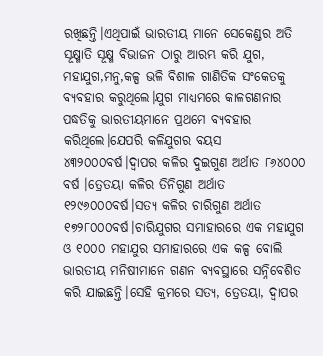ରଖିଛନ୍ତି।ଏଥିପାଇଁ ଭାରତୀୟ ମାନେ ସେକେଣ୍ଡର ଅତି ସୂକ୍ଷ୍ମାତି ସୂକ୍ଷ୍ମ ବିଭାଜନ ଠାରୁ ଆରମ୍ଭ କରି ଯୁଗ, ମହାଯୁଗ,ମନୁ,କଳ୍ପ ଭଳି ବିଶାଳ ଗାଣିତିକ ସଂକେତକୁ ବ୍ୟବହାର କରୁଥିଲେ।ଯୁଗ ମାଧ୍ୟମରେ କାଳଗଣନାର ପଦ୍ଧତିକୁ ଭାରତୀୟମାନେ ପ୍ରଥମେ ବ୍ୟବହାର କରିଥିଲେ।ଯେପରି କଳିଯୁଗର ବୟସ ୪୩୨୦୦୦ବର୍ଷ।ଦ୍ବାପର କଳିର ଦୁଇଗୁଣ ଅର୍ଥାତ ୮୬୪୦୦୦ ବର୍ଷ ।ତ୍ରେତୟା କଳିର ତିନିଗୁଣ ଅର୍ଥାତ ୧୨୯୬୦୦୦ବର୍ଷ।ସତ୍ୟ କଳିର ଚାରିଗୁଣ ଅର୍ଥାତ ୧୭୨୮୦୦୦ବର୍ଷ।ଚାରିଯୁଗର ସମାହାରରେ ଏକ ମହାଯୁଗ ଓ ୧୦୦୦ ମହାଯୁର ସମାହାରରେ ଏକ କଳ୍ପ ବୋଲି ଭାରତୀୟ ମନିଷୀମାନେ ଗଣନ ବ୍ୟବସ୍ଥାରେ ସନ୍ନିବେଶିତ କରି ଯାଇଛନ୍ତି।ସେହି କ୍ରମରେ ସତ୍ୟ, ତ୍ରେତୟା, ଦ୍ବାପର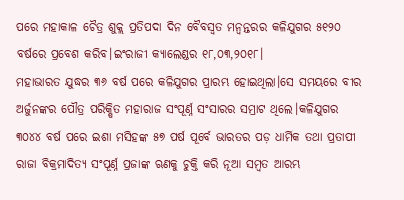ପରେ ମହାକାଳ ଚୈତ୍ର ଶୁକ୍ଲ ପ୍ରତିପଦା ଦିନ ବୈବସ୍ବତ ମନ୍ବନ୍ତରର କଳିଯୁଗର ୫୧୨୦ ବର୍ଷରେ ପ୍ରବେଶ କରିବ।ଇଂରାଜୀ କ୍ୟାଲେଣ୍ଡର ୧୮,୦୩,୨୦୧୮।
ମହାଭାରତ ଯୁଦ୍ଧର ୩୬ ବର୍ଷ ପରେ କଳିଯୁଗର ପ୍ରାରମ୍ଭ ହୋଇଥିଲା।ସେ ସମୟରେ ବୀର ଅର୍ଜୁନଙ୍କର ପୌତ୍ର ପରିକ୍ଷିତ ମହାରାଜ ସଂପୂର୍ଣ୍ନ ସଂସାରର ସମ୍ରାଟ ଥିଲେ।କଳିଯୁଗର ୩୦୪୪ ବର୍ଷ ପରେ ଇଶା ମସିହଙ୍କ ୫୭ ପର୍ଷ ପୂର୍ବେ ଭାରତର ପଡ଼ ଧାର୍ମିକ ତଥା ପ୍ରତାପୀ ରାଜା ବିକ୍ରମାଦିତ୍ୟ ସଂପୂର୍ଣ୍ନ ପ୍ରଜାଙ୍କ ଋଣକୁ ଚୁକ୍ତି କରି ନୂଆ ସମ୍ବତ ଆରମ୍ଭ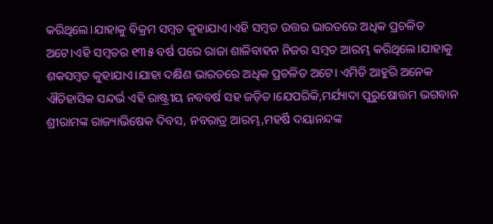କରିଥିଲେ।ଯାହାକୁ ବିକ୍ରମ ସମ୍ବତ କୁହାଯାଏ।ଏହି ସମ୍ବତ ଉତ୍ତର ଭାରତରେ ଅଧିକ ପ୍ରଚଳିତ ଅଟେ।ଏହି ସମ୍ବତର ୧୩୫ ବର୍ଷ ପରେ ରାଜା ଶାଳିବାହନ ନିଜର ସମ୍ବତ ଆରମ୍ଭ କରିଥିଲେ।ଯାହାକୁ ଶକସମ୍ବତ କୁହାଯାଏ।ଯାହା ଦକ୍ଷିଣ ଭାରତରେ ଅଧିକ ପ୍ରଚଳିତ ଅଟେ। ଏମିତି ଆହୁରି ଅନେକ ଐତିହାସିକ ସନ୍ଦର୍ଭ ଏହି ରାଷ୍ଟ୍ରୀୟ ନବବର୍ଷ ସହ ଜଡ଼ିତ।ଯେପରିକି,ମର୍ଯ୍ୟାଦା ପୁରୁଷୋତ୍ତମ ଭଗବାନ ଶ୍ରୀରାମଙ୍କ ରାଜ୍ୟାଭିଷେକ ଦିବସ, ନବରାତ୍ର ଆରମ୍ଭ,ମହର୍ଷି ଦୟାନନ୍ଦଙ୍କ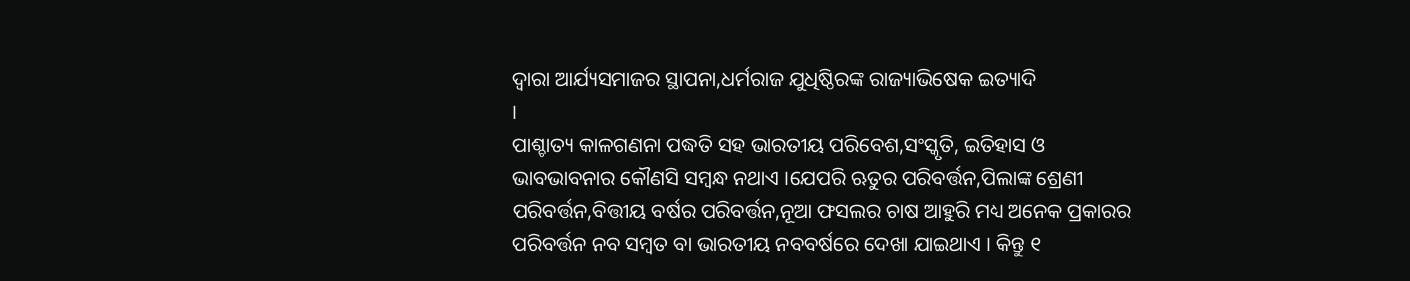ଦ୍ବାରା ଆର୍ଯ୍ୟସମାଜର ସ୍ଥାପନା,ଧର୍ମରାଜ ଯୁଧିଷ୍ଠିରଙ୍କ ରାଜ୍ୟାଭିଷେକ ଇତ୍ୟାଦି
।
ପାଶ୍ଚାତ୍ୟ କାଳଗଣନା ପଦ୍ଧତି ସହ ଭାରତୀୟ ପରିବେଶ,ସଂସ୍କୃତି, ଇତିହାସ ଓ ଭାବଭାବନାର କୌଣସି ସମ୍ବନ୍ଧ ନଥାଏ ।ଯେପରି ଋତୁର ପରିବର୍ତ୍ତନ,ପିଲାଙ୍କ ଶ୍ରେଣୀ ପରିବର୍ତ୍ତନ,ବିତ୍ତୀୟ ବର୍ଷର ପରିବର୍ତ୍ତନ,ନୂଆ ଫସଲର ଚାଷ ଆହୁରି ମଧ୍ୟ ଅନେକ ପ୍ରକାରର ପରିବର୍ତ୍ତନ ନବ ସମ୍ବତ ବା ଭାରତୀୟ ନବବର୍ଷରେ ଦେଖା ଯାଇଥାଏ । କିନ୍ତୁ ୧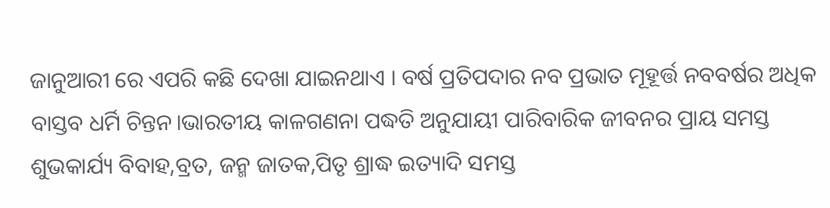ଜାନୁଆରୀ ରେ ଏପରି କଛି ଦେଖା ଯାଇନଥାଏ । ବର୍ଷ ପ୍ରତିପଦାର ନବ ପ୍ରଭାତ ମୂହୂର୍ତ୍ତ ନବବର୍ଷର ଅଧିକ ବାସ୍ତବ ଧର୍ମି ଚିନ୍ତନ।ଭାରତୀୟ କାଳଗଣନା ପଦ୍ଧତି ଅନୁଯାୟୀ ପାରିବାରିକ ଜୀବନର ପ୍ରାୟ ସମସ୍ତ ଶୁଭକାର୍ଯ୍ୟ ବିବାହ,ବ୍ରତ, ଜନ୍ମ ଜାତକ,ପିତୃ ଶ୍ରାଦ୍ଧ ଇତ୍ୟାଦି ସମସ୍ତ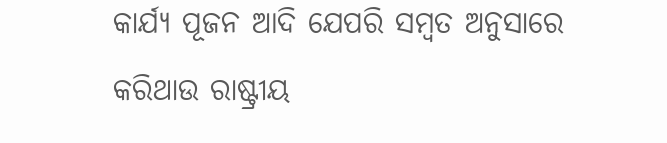କାର୍ଯ୍ୟ ପୂଜନ ଆଦି ଯେପରି ସମ୍ବତ ଅନୁସାରେ କରିଥାଉ ରାଷ୍ଟ୍ରୀୟ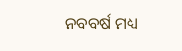ନବବର୍ଷ ମଧ୍ୟ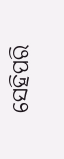ସେହିପରି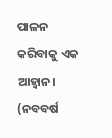ପାଳନ କରିବାକୁ ଏକ ଆହ୍ୱାନ।
(ନବବର୍ଷ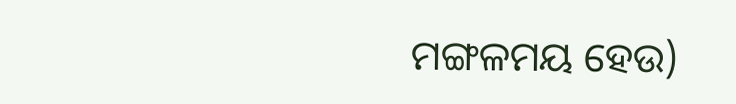ମଙ୍ଗଳମୟ ହେଉ)